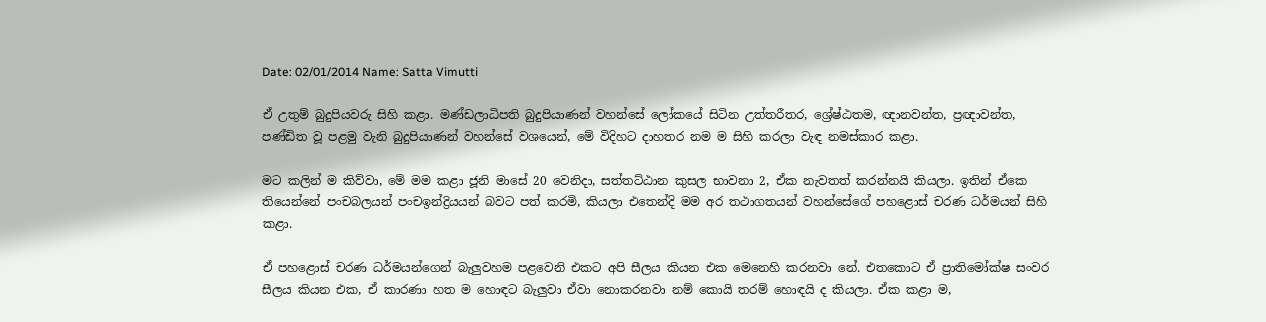Date: 02/01/2014 Name: Satta Vimutti

ඒ උතුම් බුදුපියවරු සිහි කළා. මණ්ඩලාධිපති බුදුපියාණන් වහන්සේ ලෝකයේ සිටින උත්තරීතර, ශ්‍රේෂ්ඨතම, ඥානවන්ත, ප්‍රඥාවන්ත, පණ්ඩිත වූ පළමු වැනි බුදුපියාණන් වහන්සේ වශයෙන්, මේ විදිහට දාහතර නම ම සිහි කරලා වැඳ නමස්කාර කළා.

මට කලින් ම කිව්වා, මේ මම කළා ජූනි මාසේ 20 වෙනිදා, සත්තට්ඨාන කුසල භාවනා 2, ඒක නැවතත් කරන්නයි කියලා. ඉතින් ඒකෙ තියෙන්නේ පංචබලයන් පංචඉන්ද්‍රියයන් බවට පත් කරමි, කියලා එතෙන්දි මම අර තථාගතයන් වහන්සේගේ පහළොස් චරණ ධර්මයන් සිහි කළා.

ඒ පහළොස් චරණ ධර්මයන්ගෙන් බැලුවහම පළවෙනි එකට අපි සීලය කියන එක මෙනෙහි කරනවා නේ. එතකොට ඒ ප්‍රාතිමෝක්ෂ සංවර සීලය කියන එක, ඒ කාරණා හත ම හොඳට බැලුවා ඒවා නොකරනවා නම් කොයි තරම් හොඳයි ද කියලා. ඒක කළා ම,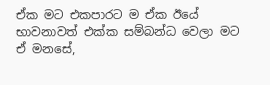ඒක මට එකපාරට ම ඒක ඊයේ භාවනාවත් එක්ක සම්බන්ධ වෙලා මට ඒ මනසේ,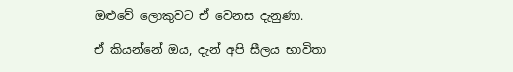ඔළුවේ ලොකුවට ඒ වෙනස දැනුණා.

ඒ කියන්නේ ඔය, දැන් අපි සීලය භාවිතා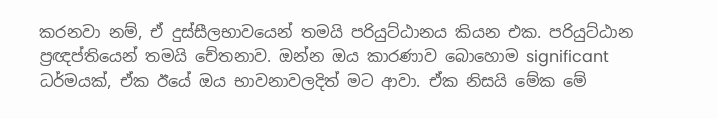කරනවා නම්, ඒ දුස්සීලභාවයෙන් තමයි පරියුට්ඨානය කියන එක. පරියුට්ඨාන ප්‍රඥප්තියෙන් තමයි චේතනාව. ඔන්න ඔය කාරණාව බොහොම significant ධර්මයක්, ඒක ඊයේ ඔය භාවනාවලදිත් මට ආවා. ඒක නිසයි මේක මේ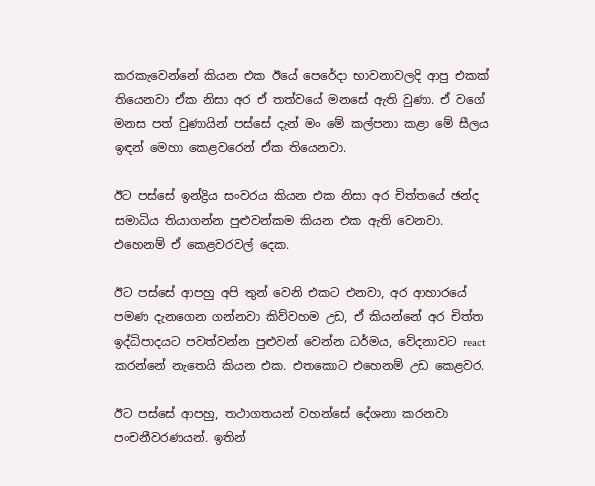කරකැවෙන්නේ කියන එක ඊයේ පෙරේදා භාවනාවලදි ආපු එකක් තියෙනවා ඒක නිසා අර ඒ තත්වයේ මනසේ ඇති වුණා. ඒ වගේ මනස පත් වුණායින් පස්සේ දැන් මං මේ කල්පනා කළා මේ සීලය ඉඳන් මෙහා කෙළවරෙන් ඒක තියෙනවා.

ඊට පස්සේ ඉන්ද්‍රිය සංවරය කියන එක නිසා අර චිත්තයේ ඡන්ද සමාධිය තියාගන්න පුළුවන්කම කියන එක ඇති වෙනවා. එහෙනම් ඒ කෙළවරවල් දෙක.

ඊට පස්සේ ආපහු අපි තුන් වෙනි එකට එනවා, අර ආහාරයේ පමණ දැනගෙන ගන්නවා කිව්වහම උඩ, ඒ කියන්නේ අර චිත්ත ඉද්ධිපාදයට පවත්වන්න පුළුවන් වෙන්න ධර්මය, වේදනාවට react කරන්නේ නැතෙයි කියන එක. එතකොට එහෙනම් උඩ කෙළවර.

ඊට පස්සේ ආපහු, තථාගතයන් වහන්සේ දේශනා කරනවා පංචනීවරණයන්. ඉතින්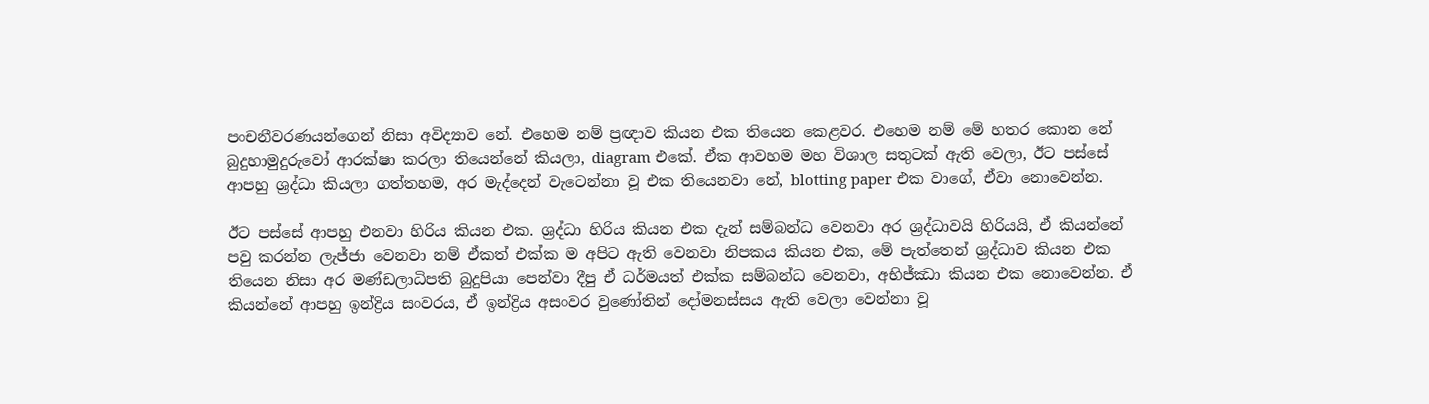පංචනීවරණයන්ගෙන් නිසා අවිද්‍යාව නේ. එහෙම නම් ප්‍රඥාව කියන එක තියෙන කෙළවර. එහෙම නම් මේ හතර කොන නේ බුදුහාමුදුරුවෝ ආරක්ෂා කරලා තියෙන්නේ කියලා, diagram එකේ. ඒක ආවහම මහ විශාල සතුටක් ඇති වෙලා, ඊට පස්සේ ආපහු ශ්‍රද්ධා කියලා ගත්තහම, අර මැද්දෙන් වැටෙන්නා වූ එක තියෙනවා නේ, blotting paper එක වාගේ, ඒවා නොවෙන්න.

ඊට පස්සේ ආපහු එනවා හිරිය කියන එක. ශ්‍රද්ධා හිරිය කියන එක දැන් සම්බන්ධ වෙනවා අර ශ්‍රද්ධාවයි හිරියයි, ඒ කියන්නේ පවු කරන්න ලැජ්ජා වෙනවා නම් ඒකත් එක්ක ම අපිට ඇති වෙනවා නිපකය කියන එක, මේ පැත්තෙන් ශ්‍රද්ධාව කියන එක තියෙන නිසා අර මණ්ඩලාධිපති බුදුපියා පෙන්වා දීපු ඒ ධර්මයත් එක්ක සම්බන්ධ වෙනවා, අභිජ්ඣා කියන එක නොවෙන්න. ඒ කියන්නේ ආපහු ඉන්ද්‍රිය සංවරය, ඒ ඉන්ද්‍රිය අසංවර වුණෝතින් දෝමනස්සය ඇති වෙලා වෙන්නා වූ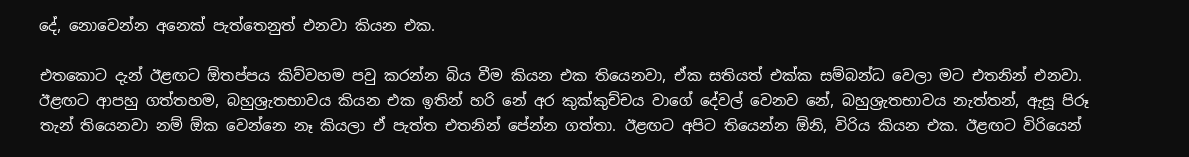දේ, නොවෙන්න අනෙක් පැත්තෙනුත් එනවා කියන එක.

එතකොට දැන් ඊළඟට ඕතප්පය කිව්වහම පවු කරන්න බිය වීම කියන එක තියෙනවා, ඒක සතියත් එක්ක සම්බන්ධ වෙලා මට එතනින් එනවා. ඊළඟට ආපහු ගත්තහම, බහුශ්‍රැතභාවය කියන එක ඉතින් හරි නේ අර කුක්කුච්චය වාගේ දේවල් වෙනව නේ, බහුශ්‍රැතභාවය නැත්තන්, ඇසූ පිරූ තැන් තියෙනවා නම් ඕක වෙන්නෙ නෑ කියලා ඒ පැත්ත එතනින් පේන්න ගත්තා. ඊළඟට අපිට තියෙන්න ඕනි, විරිය කියන එක. ඊළඟට විරියෙන්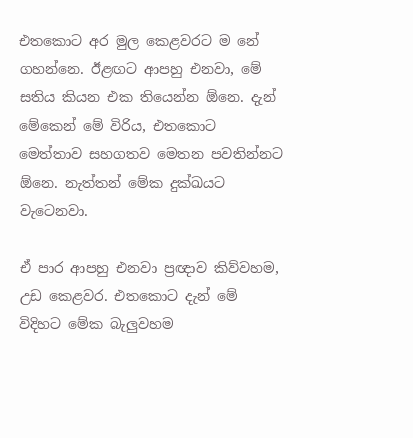එතකොට අර මුල කෙළවරට ම නේ ගහන්නෙ. ඊළඟට ආපහු එනවා, මේ සතිය කියන එක තියෙන්න ඕනෙ. දැන් මේකෙන් මේ විරිය, එතකොට මෙත්තාව සහගතව මෙතන පවතින්නට ඕනෙ. නැත්තන් මේක දුක්ඛයට වැටෙනවා.

ඒ පාර ආපහු එනවා ප්‍රඥාව කිව්වහම, උඩ කෙළවර. එතකොට දැන් මේ විදිහට මේක බැලුවහම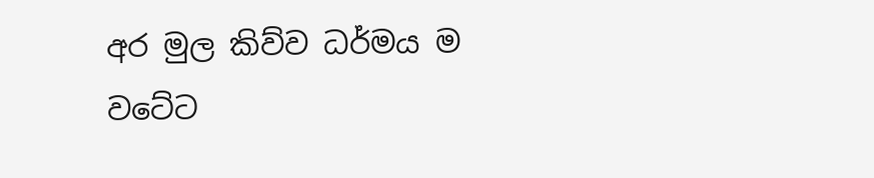අර මුල කිව්ව ධර්මය ම වටේට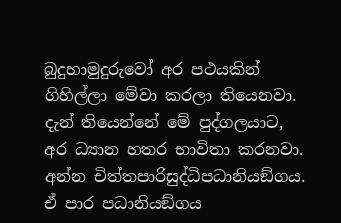බුදුහාමුදුරුවෝ අර පථයකින් ගිහිල්ලා මේවා කරලා තියෙනවා. දැන් තියෙන්නේ මේ පුද්ගලයාට, අර ධ්‍යාන හතර භාවිතා කරනවා. අන්න චිත්තපාරිසුද්ධිපධානියඞ්ගය. ඒ පාර පධානියඞ්ගය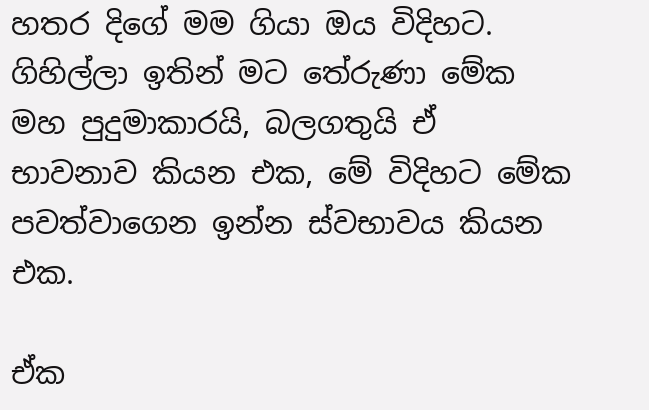හතර දිගේ මම ගියා ඔය විදිහට. ගිහිල්ලා ඉතින් මට තේරුණා මේක මහ පුදුමාකාරයි, බලගතුයි ඒ භාවනාව කියන එක, මේ විදිහට මේක පවත්වාගෙන ඉන්න ස්වභාවය කියන එක.

ඒක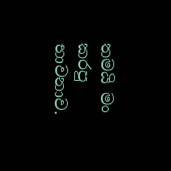තමයි මං කරපු භාවනාව.